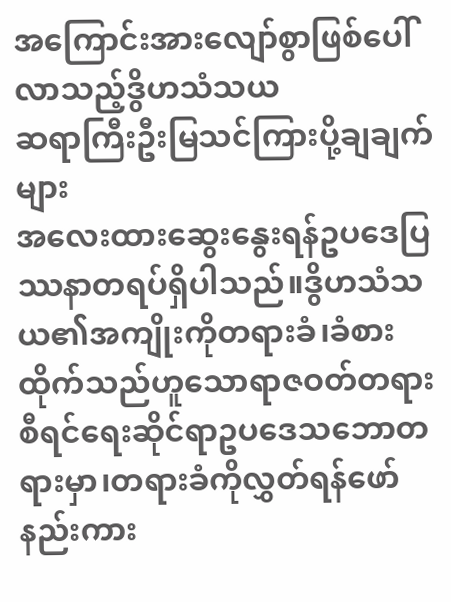အကြောင်းအားလျော်စွာဖြစ်ပေါ်လာသည့်ဒွိဟသံသယ
ဆရာကြီးဦးမြသင်ကြားပို့ချချက်များ
အလေးထားဆွေးနွေးရန်ဥပဒေပြဿနာတရပ်ရှိပါသည်။ဒွိဟသံသယ၏အကျိုးကိုတရားခံ၊ခံစားထိုက်သည်ဟူသောရာဇဝတ်တရားစီရင်ရေးဆိုင်ရာဥပဒေသဘောတရားမှာ၊တရားခံကိုလွှတ်ရန်ဖော်နည်းကား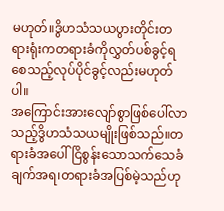မဟုတ်။ဒွိဟသံသယပွားတိုင်းတရားရုံးကတရားခံကိုလွှတ်ပစ်ခွင့်ရစေသည့်လုပ်ပိုင်ခွင့်လည်းမဟုတ်ပါ။
အကြောင်းအားလျော်စွာဖြစ်ပေါ်လာသည့်ဒွိဟသံသယမျိုးဖြစ်သည်။တရားခံအပေါ်ငြိစွန်းသောသက်သေခံချက်အရ၊တရားခံအပြစ်မဲ့သည်ဟု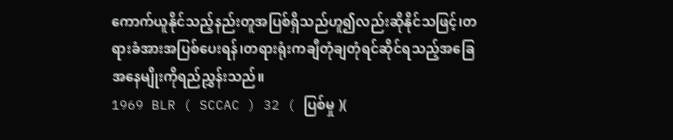ကောက်ယူနိုင်သည့်နည်းတူအပြစ်ရှိသည်ဟူ၍လည်းဆိုနိုင်သဖြင့်၊တရားခံအားအပြစ်ပေးရန်၊တရားရုံးကချီတုံချတုံရင်ဆိုင်ရသည့်အခြေအနေမျိုးကိုရည်ညွှန်းသည်။
1969 BLR ( SCCAC ) 32 ( ပြစ်မှု )(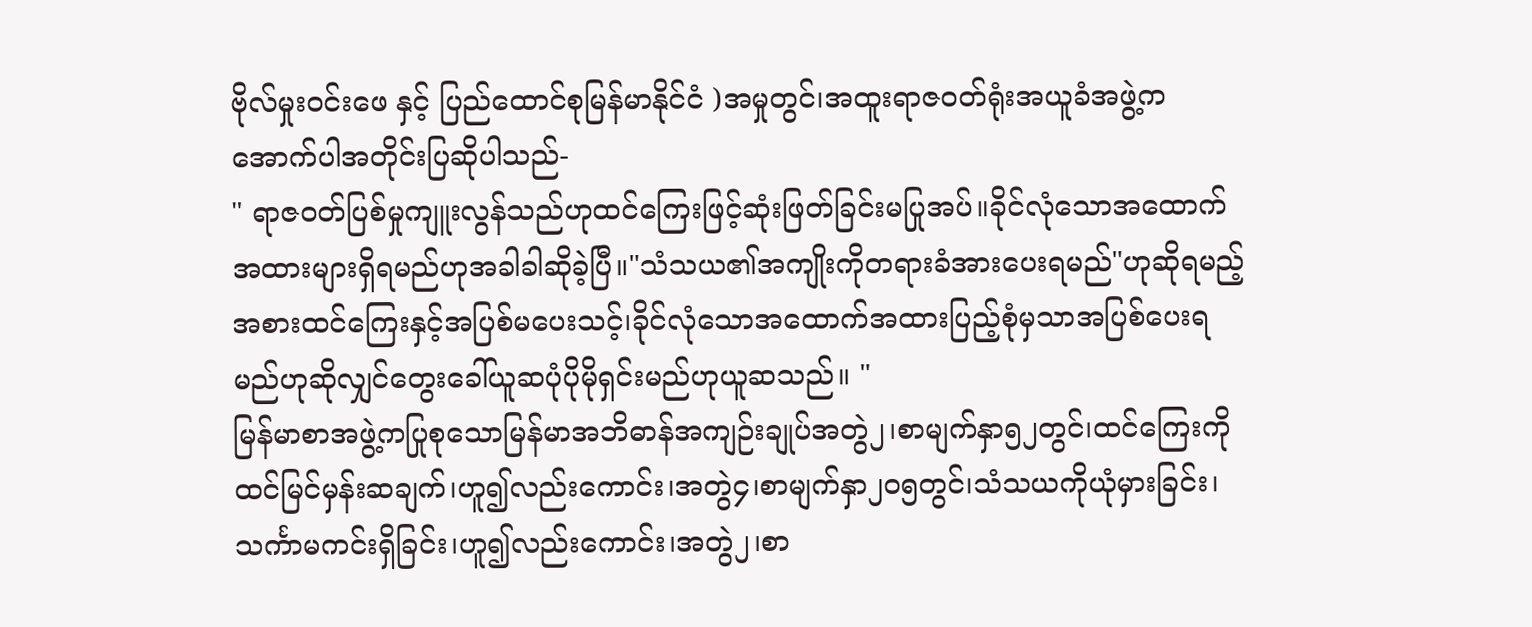ဗိုလ်မှုးဝင်းဖေ နှင့် ပြည်ထောင်စုမြန်မာနိုင်ငံ )အမှုတွင်၊အထူးရာဇဝတ်ရုံးအယူခံအဖွဲ့ကအောက်ပါအတိုင်းပြဆိုပါသည်-
" ရာဇဝတ်ပြစ်မှုကျူးလွန်သည်ဟုထင်ကြေးဖြင့်ဆုံးဖြတ်ခြင်းမပြုအပ်။ခိုင်လုံသောအထောက်အထားများရှိရမည်ဟုအခါခါဆိုခဲ့ပြီ။"သံသယ၏အကျိုးကိုတရားခံအားပေးရမည်"ဟုဆိုရမည့်အစားထင်ကြေးနှင့်အပြစ်မပေးသင့်၊ခိုင်လုံသောအထောက်အထားပြည့်စုံမှသာအပြစ်ပေးရမည်ဟုဆိုလျှင်တွေးခေါ်ယူဆပုံပိုမိုရှင်းမည်ဟုယူဆသည်။ "
မြန်မာစာအဖွဲ့ကပြုစုသောမြန်မာအဘိဓာန်အကျဉ်းချုပ်အတွဲ၂၊စာမျက်နှာ၅၂တွင်၊ထင်ကြေးကိုထင်မြင်မှန်းဆချက်၊ဟူ၍လည်းကောင်း၊အတွဲ၄၊စာမျက်နှာ၂၀၅တွင်၊သံသယကိုယုံမှားခြင်း၊သင်္ကာမကင်းရှိခြင်း၊ဟူ၍လည်းကောင်း၊အတွဲ၂၊စာ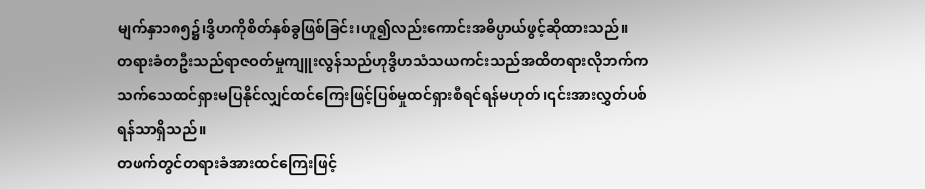မျက်နှာ၁၈၅၌၊ဒွိဟကိုစိတ်နှစ်ခွဖြစ်ခြင်း၊ဟူ၍လည်းကောင်းအဓိပ္ပာယ်ဖွင့်ဆိုထားသည်။
တရားခံတဦးသည်ရာဇဝတ်မှုကျူးလွန်သည်ဟုဒွိဟသံသယကင်းသည်အထိတရားလိုဘက်ကသက်သေထင်ရှားမပြနိုင်လျှင်ထင်ကြေးဖြင့်ပြစ်မှုထင်ရှားစီရင်ရန်မဟုတ်၊၎င်းအားလွှတ်ပစ်ရန်သာရှိသည်။
တဖက်တွင်တရားခံအားထင်ကြေးဖြင့်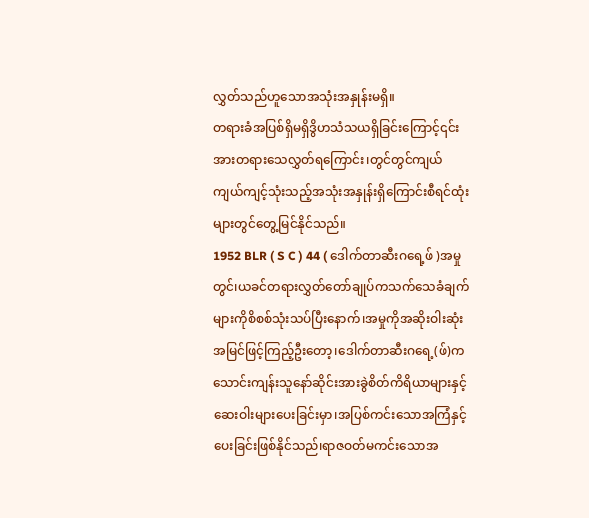လွှတ်သည်ဟူသောအသုံးအနှုန်းမရှိ။
တရားခံအပြစ်ရှိမရှိဒွိဟသံသယရှိခြင်းကြောင့်၎င်းအားတရားသေလွှတ်ရကြောင်း၊တွင်တွင်ကျယ်ကျယ်ကျင့်သုံးသည့်အသုံးအနှုန်းရှိကြောင်းစီရင်ထုံးများတွင်တွေ့မြင်နိုင်သည်။
1952 BLR ( S C ) 44 ( ဒေါက်တာဆီးဂရေ့ဖ် )အမှုတွင်၊ယခင်တရားလွှတ်တော်ချုပ်ကသက်သေခံချက်များကိုစိစစ်သုံးသပ်ပြီးနောက်၊အမှုကိုအဆိုးဝါးဆုံးအမြင်ဖြင့်ကြည့်ဦးတော့၊ဒေါက်တာဆီးဂရေ့(ဖ်)ကသောင်းကျန်းသူနော်ဆိုင်းအားခွဲစိတ်ကိရိယာများနှင့်ဆေးဝါးများပေးခြင်းမှာ၊အပြစ်ကင်းသောအကြံနှင့်ပေးခြင်းဖြစ်နိုင်သည်၊ရာဇဝတ်မကင်းသောအ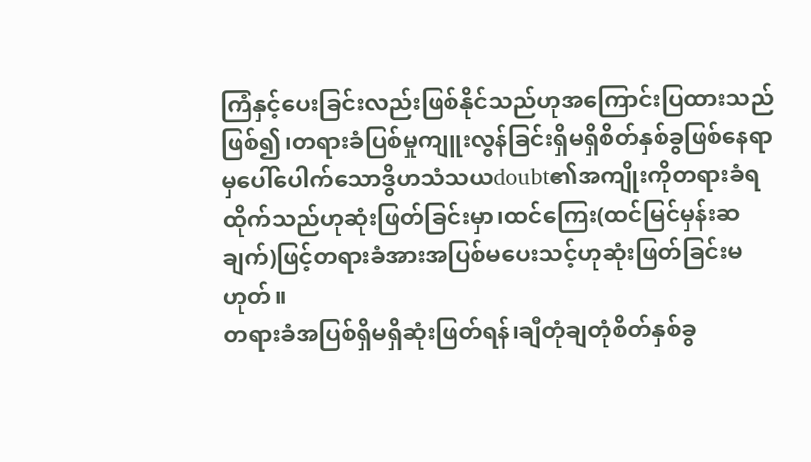ကြံနှင့်ပေးခြင်းလည်းဖြစ်နိုင်သည်ဟုအကြောင်းပြထားသည်ဖြစ်၍၊တရားခံပြစ်မှုကျူးလွန်ခြင်းရှိမရှိစိတ်နှစ်ခွဖြစ်နေရာမှပေါ်ပေါက်သောဒွိဟသံသယdoubt၏အကျိုးကိုတရားခံရထိုက်သည်ဟုဆုံးဖြတ်ခြင်းမှာ၊ထင်ကြေး(ထင်မြင်မှန်းဆချက်)ဖြင့်တရားခံအားအပြစ်မပေးသင့်ဟုဆုံးဖြတ်ခြင်းမဟုတ်။
တရားခံအပြစ်ရှိမရှိဆုံးဖြတ်ရန်၊ချီတုံချတုံစိတ်နှစ်ခွ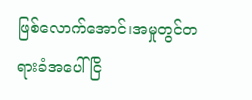ဖြစ်လောက်အောင်၊အမှုတွင်တရားခံအပေါ်ငြိ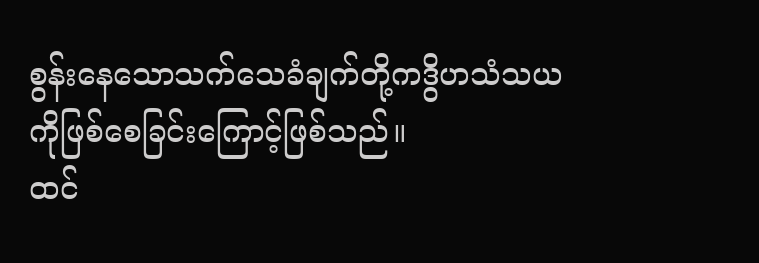စွန်းနေသောသက်သေခံချက်တို့ကဒွိဟသံသယကိုဖြစ်စေခြင်းကြောင့်ဖြစ်သည်။
ထင်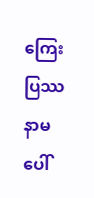ကြေးပြဿနာမပေါ်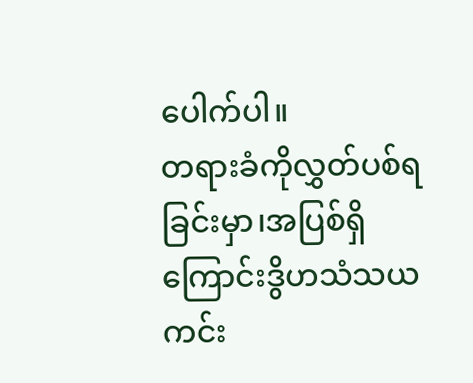ပေါက်ပါ။
တရားခံကိုလွှတ်ပစ်ရခြင်းမှာ၊အပြစ်ရှိကြောင်းဒွိဟသံသယကင်း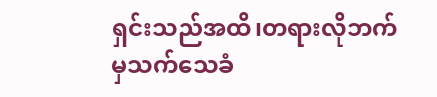ရှင်းသည်အထိ၊တရားလိုဘက်မှသက်သေခံ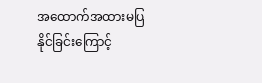အထောက်အထားမပြနိုင်ခြင်းကြောင့်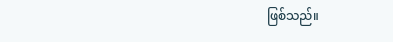ဖြစ်သည်။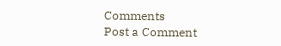Comments
Post a Comment